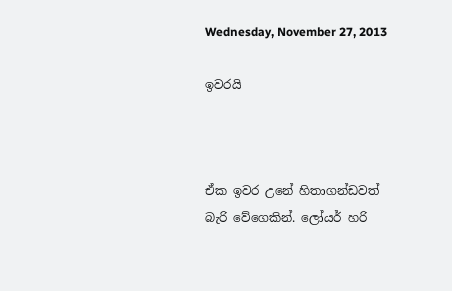Wednesday, November 27, 2013

ඉවරයි



ඒක ඉවර උනේ හිතාගන්ඩවත් බැරි වේගෙකින්. ලෝයර් හරි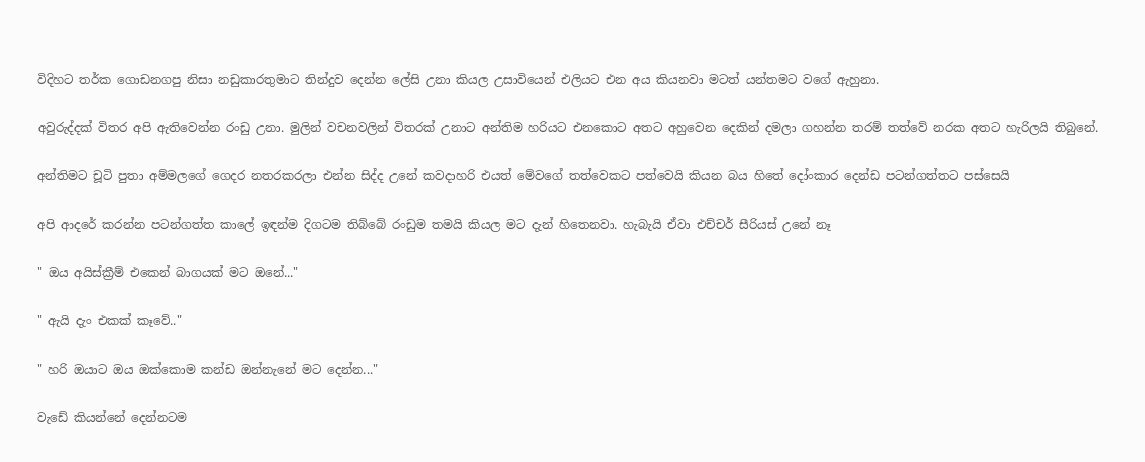විදිහට තර්ක ගොඩනගපු නිසා නඩුකාරතුමාට තින්දුව දෙන්න ලේසි උනා කියල උසාවියෙන් එලියට එන අය කියනවා මටත් යන්තමට වගේ ඇහුනා.

අවුරුද්දක් විතර අපි ඇතිවෙන්න රංඩු උනා. මුලින් වචනවලින් විතරක් උනාට අන්තිම හරියට එනකොට අතට අහුවෙන දෙකින් දමලා ගහන්න තරම් තත්වේ නරක අතට හැරිලයි තිබුනේ.

අන්තිමට චූටි පුතා අම්මලගේ ගෙදර නතරකරලා එන්න සිද්ද උනේ කවදාහරි එයත් මේවගේ තත්වෙකට පත්වෙයි කියන බය හිතේ දෝංකාර දෙන්ඩ පටන්ගත්තට පස්සෙයි

අපි ආදරේ කරන්න පටන්ගත්ත කාලේ ඉඳන්ම දිගටම තිබ්බේ රංඩුම තමයි කියල මට දැන් හිතෙනවා. හැබැයි ඒවා එච්චර් සීරියස් උනේ නෑ

" ඔය අයිස්ක්‍රීම් එකෙන් බාගයක් මට ඔනේ..."

" ඇයි දැං එකක් කෑවේ.."

" හරි ඔයාට ඔය ඔක්කොම කන්ඩ ඔන්නැනේ මට දෙන්න..."

වැඩේ කියන්නේ දෙන්නටම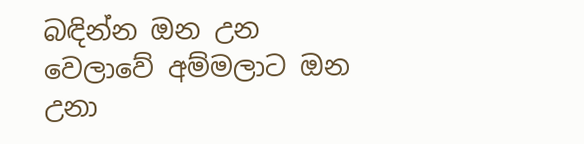බඳින්න ඔන උන වෙලාවේ අම්මලාට ඔන උනා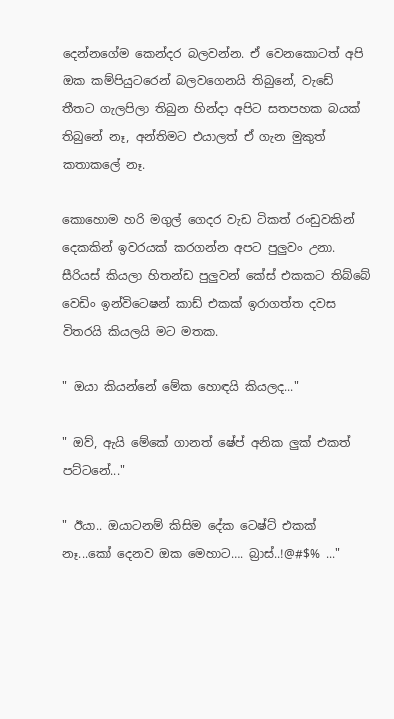දෙන්නගේම කෙන්දර බලවන්න. ඒ වෙනකොටත් අපි ඔක කම්පියුටරෙන් බලවගෙනයි තිබුනේ, වැඩේ තීතට ගැලපිලා තිබුන හින්දා අපිට සතපහක බයක් තිබුනේ නෑ, අන්තිමට එයාලත් ඒ ගැන මුකුත් කතාකලේ නෑ.

කොහොම හරි මගුල් ගෙදර වැඩ ටිකත් රංඩුවකින් දෙකකින් ඉවරයක් කරගන්න අපට පුලුවං උනා. සීරියස් කියලා හිතන්ඩ පුලුවන් කේස් එකකට තිබ්බේ වෙඩිං ඉන්විටෙෂන් කාඩ් එකක් ඉරාගත්ත දවස විතරයි කියලයි මට මතක.

" ඔයා කියන්නේ මේක හොඳයි කියලද..."

" ඔව්, ඇයි මේකේ ගානත් ෂේප් අනික ලුක් එකත් පට්ටනේ..."

" ඊයා.. ඔයාටනම් කිසිම දේක ටෙෂ්ට් එකක් නෑ...කෝ දෙනව ඔක මෙහාට…. බ්‍රාස්..!@#$% ..."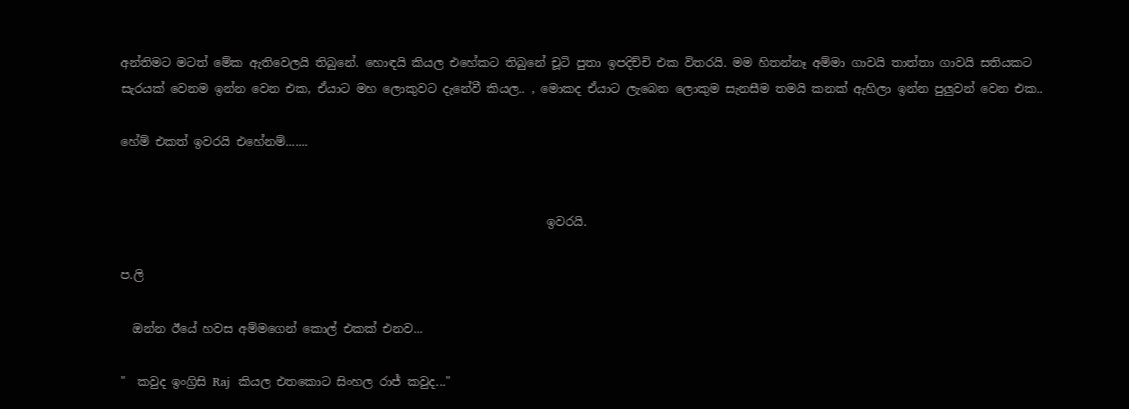අන්තිමට මටත් මේක ඇතිවෙලයි තිබුනේ. හොඳයි කියල එහේකට තිබුනේ චූටි පුතා ඉපදිච්චි එක විතරයි. මම හිතන්නෑ අම්මා ගාවයි තාත්තා ගාවයි සතියකට සැරයක් වෙනම ඉන්න වෙන එක, ඒයාට මහ ලොකුවට දැනේවී කියල.. , මොකද ඒයාට ලැබෙන ලොකුම සැනසීම තමයි කනක් ඇහිලා ඉන්න පුලුවන් වෙන එක..

හේම් එකත් ඉවරයි එහේනම්.......


                                                                       ඉවරයි.

ප.ලි

  ඔන්න ඊයේ හවස අම්මගෙන් කොල් එකක් එනව...

"  කවුද ඉංග්‍රිසි Raj  කියල එතකොට සිංහල රාජ් කවුද..."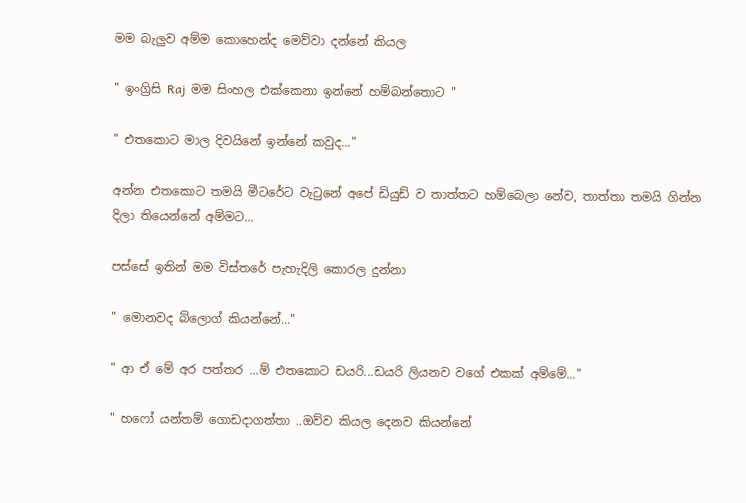මම බැලුව අම්ම කොහෙන්ද මෙව්වා දන්නේ කියල

" ඉංග්‍රිසි Raj  මම සිංහල එක්කෙනා ඉන්නේ හම්බන්තොට "

" එතකොට මාල දිවයිනේ ඉන්නේ කවුද..."

අන්න එතකොට තමයි මීටරේට වැටුනේ අපේ ඩියුඩ් ව තාත්තට හම්බෙලා නේව, තාත්තා තමයි ගින්න දිලා තියෙන්නේ අම්මට...

පස්සේ ඉතින් මම විස්තරේ පැහැදිලි කොරල දුන්නා

" මොනවද බ්ලොග් කියන්නේ..."

" ආ ඒ මේ අර පත්තර ...ම් එතකොට ඩයරි...ඩයරි ලියනව වගේ එකක් අම්මේ..."

" හෆෝ යන්තම් ගොඩදාගත්තා ..ඔව්ව කියල දෙනව කියන්නේ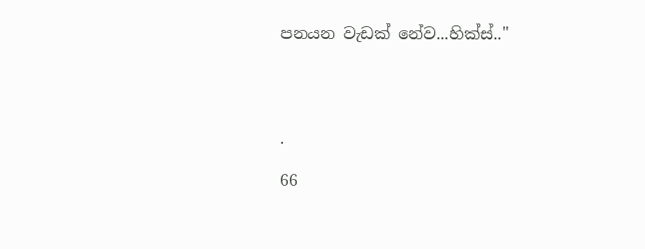පනයන වැඩක් නේව...හික්ස්.."




.

66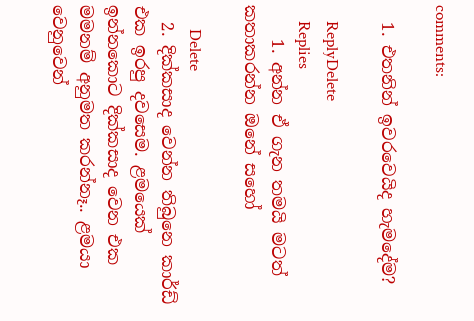comments:

  1. එතනින් ඉවරවෙයිද හැමදේම?

    ReplyDelete
    Replies
    1. අන්න ඒ ගැන තමයි මටත් කතාකරන්න ඔනේ සහෝ

      Delete
  2. දික්කසාද වෙන්න තිබුනෙ කාර්ඩ් එක ඉරපු දවසෙම. ළමයෙක් ඉන්නකොට දික්කසාද වෙන එක මමනම් අනුමත කරන්නෑ.. ළමයා වෙනුවෙන්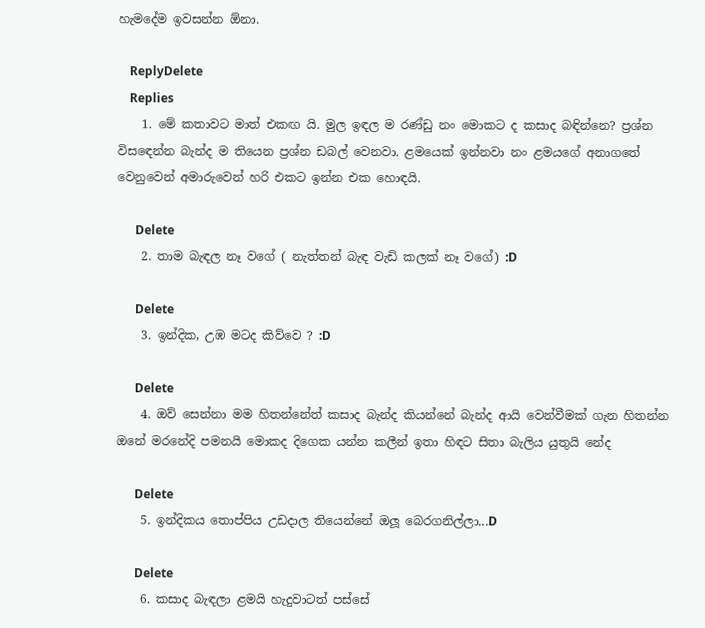හැමදේම ඉවසන්න ඕනා.

    ReplyDelete
    Replies
    1. මේ කතාවට මාත් එකඟ යි. මුල ඉඳල ම රණ්ඩු නං මොකට ද කසාද බඳින්නෙ? ප්‍රශ්න විස‍ඳෙන්න බැන්ද ම තියෙන ප්‍රශ්න ඩබල් වෙනවා. ළමයෙක් ඉන්නවා නං ළමයගේ අනාගතේ වෙනුවෙන් අමාරුවෙන් හරි එකට ඉන්න එක හොඳයි.

      Delete
    2. තාම බැඳල නෑ වගේ ( නැත්තන් බැඳ වැඩි කලක් නෑ වගේ) :D

      Delete
    3. ඉන්දික, උඹ මටද කිව්වෙ ? :D

      Delete
    4. ඔව් සෙන්නා මම හිතන්නේත් කසාද බැන්ද කියන්නේ බැන්ද ආයි වෙන්වීමක් ගැන හිතන්න ඔනේ මරනේදි පමනයි මොකද දිගෙක යන්න කලීන් ඉතා හිඳට සිතා බැලිය යුතුයි නේද

      Delete
    5. ඉන්දිකය තොප්පිය උඩදාල තියෙන්නේ ඔලූ බෙරගනිල්ලා...D

      Delete
    6. කසාද බැඳලා ළමයි හැදුවාටත් පස්සේ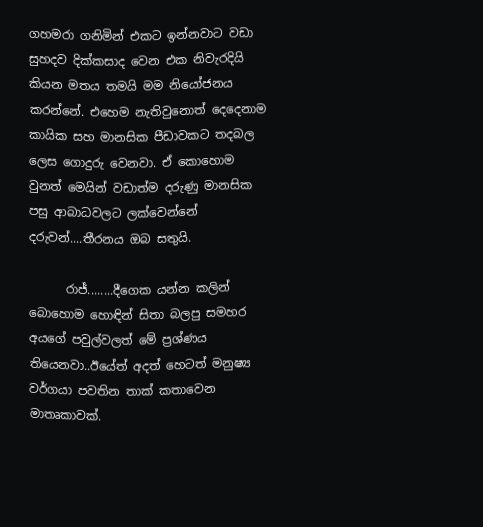ගහමරා ගනිමින් එකට ඉන්නවාට වඩා සුහදව දික්කසාද වෙන එක නිවැරදියි කියන මතය තමයි මම නියෝජනය කරන්නේ. එහෙම නැතිවුනොත් දෙදෙනාම කායික සහ මානසික පීඩාවකට තදබල ලෙස ගොදුරු වෙනවා. ඒ කොහොම වුනත් මෙයින් වඩාත්ම දරුණු මානසික පසු ආබාධවලට ලක්වෙන්නේ දරුවන්....තීරනය ඔබ සතුයි.

      රාජ්........දීගෙක යන්න කලින් බොහොම හොඳින් සිතා බලපු සමහර අයගේ පවුල්වලත් මේ ප්‍රශ්ණය තියෙනවා..ඊයේත් අදත් හෙටත් මනුෂ්‍ය වර්ගයා පවතින තාක් කතාවෙන මාතෘකාවක්.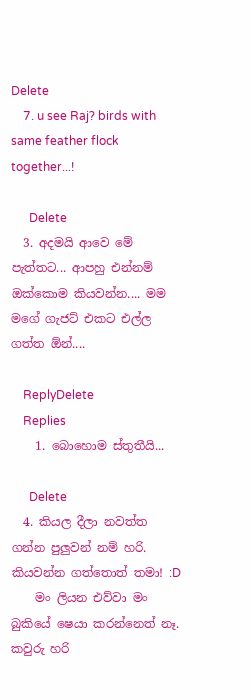Delete
    7. u see Raj? birds with same feather flock together...!

      Delete
  3. අදමයි ආවෙ මේ පැත්තට... ආපහු එන්නම් ඔක්කොම කියවන්න.... මම මගේ ගැජට් එකට එල්ල ගත්ත ඕන්....

    ReplyDelete
    Replies
    1. බොහොම ස්තුතීයි...

      Delete
  4. කියල දීලා නවත්ත ගන්න පුලුවන් නම් හරි. කියවන්න ගත්තොත් තමා! :D
    මං ලියන එව්වා මං බුකියේ ෂෙයා කරන්නෙත් නෑ. කවුරු හරි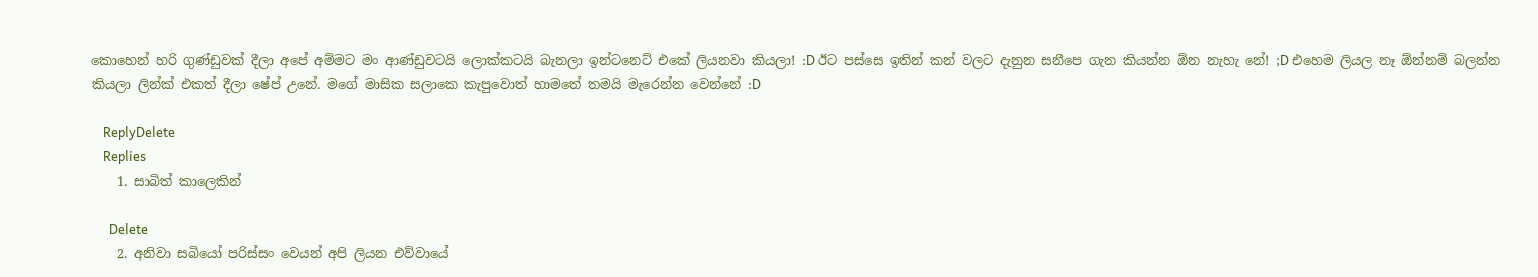කොහෙන් හරි ගුණ්ඩුවක් දීලා අපේ අම්මට මං ආණ්ඩුවටයි ලොක්කටයි බැනලා ඉන්ටනෙට් එකේ ලියනවා කියලා! :D ඊට පස්සෙ ඉතින් කන් වලට දැනුන සනීපෙ ගැන කියන්න ඕන නැහැ නේ! ;D එහෙම ලියල නෑ ඕන්නම් බලන්න කියලා ලින්ක් එකත් දීලා ෂේප් උනේ. මගේ මාසික සලාකෙ කැපුවොත් හාමතේ තමයි මැරෙන්න වෙන්නේ :D

    ReplyDelete
    Replies
    1. සාබිත් කාලෙකින්

      Delete
    2. අනිවා සබියෝ පරිස්සං වෙයන් අපි ලියන එව්වායේ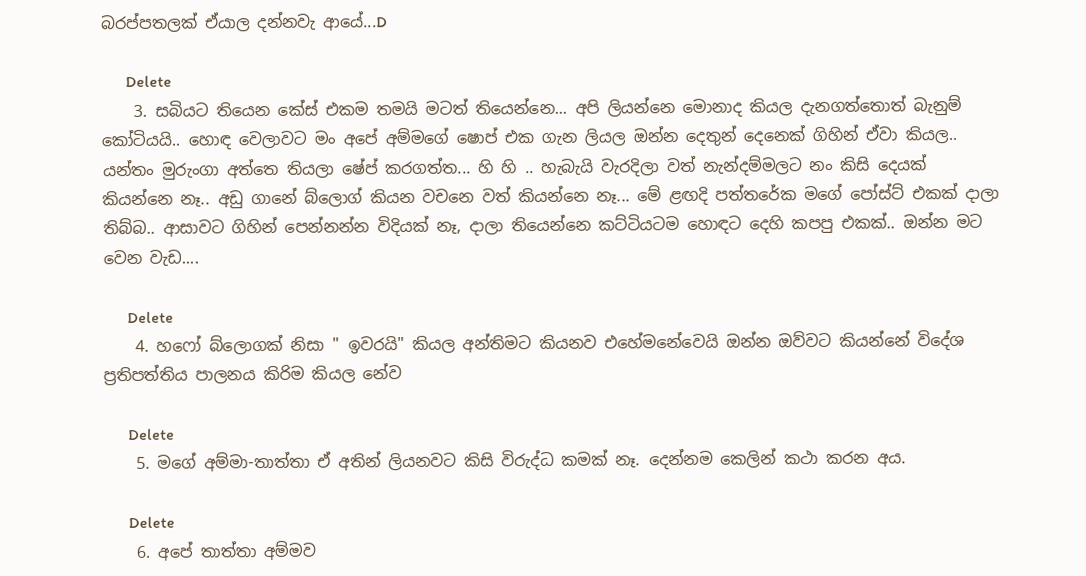බරප්පතලක් ඒයාල දන්නවැ ආයේ...D

      Delete
    3. සබියට තියෙන කේස් එකම තමයි මටත් තියෙන්නෙ... අපි ලියන්නෙ මොනාද කියල දැනගත්තොත් බැනුම් කෝටියයි.. හොඳ වෙලාවට මං අපේ අම්මගේ ෂොප් එක ගැන ලියල ඔන්න දෙතුන් දෙනෙක් ගිහින් ඒවා කියල.. යන්තං මුරුංගා අත්තෙ තියලා ෂේප් කරගත්ත... හි හි .. හැබැයි වැරදිලා වත් නැන්දම්මලට නං කිසි දෙයක් කියන්නෙ නෑ.. අඩු ගානේ බ්ලොග් කියන වචනෙ වත් කියන්නෙ නෑ... මේ ළඟදි පත්තරේක මගේ පෝස්ට් එකක් දාලා තිබ්බ.. ආසාවට ගිහින් පෙන්නන්න විදියක් නෑ, දාලා තියෙන්නෙ කට්ටියටම හොඳට දෙහි කපපු එකක්.. ඔන්න මට වෙන වැඩ....

      Delete
    4. හෆෝ බ්ලොගක් නිසා " ඉවරයි" කියල අන්තිමට කියනව එහේමනේවෙයි ඔන්න ඔව්වට කියන්නේ විදේශ ප්‍රතිපත්තිය පාලනය කිරිම කියල නේව

      Delete
    5. මගේ අම්මා-තාත්තා ඒ අතින් ලියනවට කිසි විරුද්ධ කමක් නෑ. දෙන්නම කෙලින් කථා කරන අය.

      Delete
    6. අපේ තාත්තා අම්මව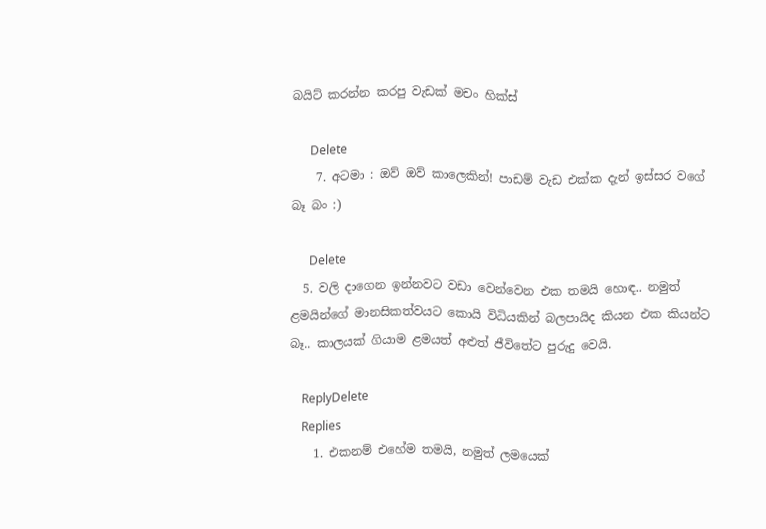බයිට් කරන්න කරපු වැඩක් මචං හික්ස්

      Delete
    7. අටමා : ඔව් ඔව් කාලෙකින්! පාඩම් වැඩ එක්ක දැන් ඉස්සර වගේ බෑ බං :)

      Delete
  5. වලි දාගෙන ඉන්නවට වඩා වෙන්වෙන එක තමයි හොඳ.. නමුත් ළමයින්ගේ මානසිකත්වයට කොයි විධියකින් බලපායිද කියන එක කියන්ට බෑ.. කාලයක් ගියාම ළමයත් අළුත් ජීවිතේට පුරුදු වෙයි.

    ReplyDelete
    Replies
    1. එකනම් එහේම තමයි, නමුත් ලමයෙක්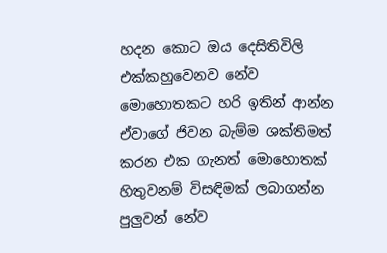හදන කොට ඔය දෙසිතිවිලි එක්කහුවෙනව නේව මොහොතකට හරි ඉතින් ආන්න ඒවාගේ ජිවන බැම්ම ශක්තිමත් කරන එක ගැනත් මොහොතක් හිතුවනම් විසඳිමක් ලබාගන්න පුලුවන් නේව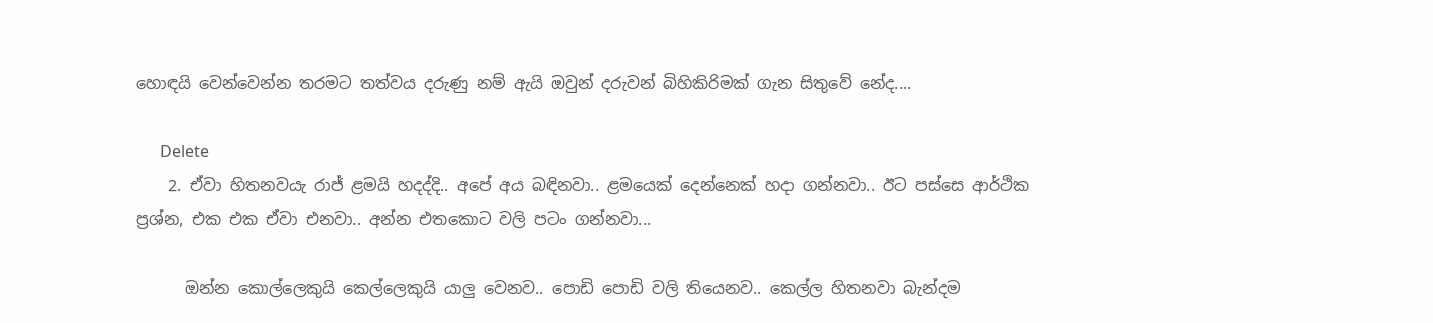හොඳයි වෙන්වෙන්න තරමට තත්වය දරුණු නම් ඇයි ඔවුන් දරුවන් බිහිකිරිමක් ගැන සිතුවේ නේද....

      Delete
    2. ඒවා හිතනවයැ රාජ් ළමයි හදද්දි.. අපේ අය බඳිනවා.. ළමයෙක් දෙන්නෙක් හදා ගන්නවා.. ඊට පස්සෙ ආර්ථික ප්‍රශ්න, එක එක ඒවා එනවා.. අන්න එතකොට වලි පටං ගන්නවා...

      ඔන්න කොල්ලෙකුයි කෙල්ලෙකුයි යාලු වෙනව.. පොඩි පොඩි වලි තියෙනව.. කෙල්ල හිතනවා බැන්දම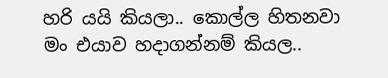හරි යයි කියලා.. කොල්ල හිතනවා මං එයාව හදාගන්නම් කියල..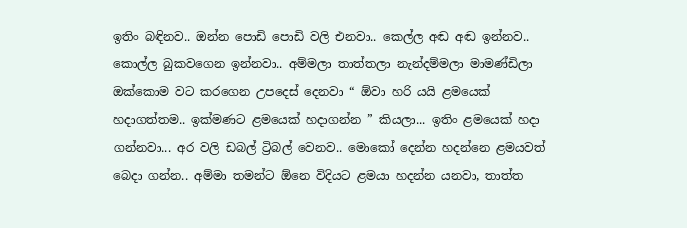ඉතිං බඳිනව.. ඔන්න පොඩි පොඩි වලි එනවා.. කෙල්ල අඬ අඬ ඉන්නව.. කොල්ල බුකවගෙන ඉන්නවා.. අම්මලා තාත්තලා නැන්දම්මලා මාමණ්ඩිලා ඔක්කොම වට කරගෙන උපදෙස් දෙනවා “ ඕවා හරි යයි ළමයෙක් හදාගත්තම.. ඉක්මණට ළමයෙක් හදාගන්න ” කියලා... ඉතිං ළමයෙක් හදා ගන්නවා... අර වලි ඩබල් ට්‍රිබල් වෙනව.. මොකෝ දෙන්න හදන්නෙ ළමයවත් බෙදා ගන්න.. අම්මා තමන්ට ඕනෙ විදියට ළමයා හදන්න යනවා, තාත්ත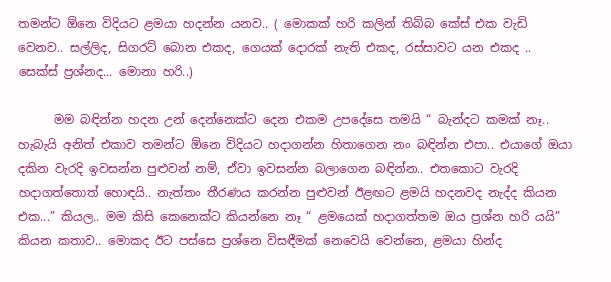තමන්ට ඕනෙ විදියට ළමයා හදන්න යනව.. ( මොකක් හරි කලින් තිබ්බ කේස් එක වැඩි වෙනව.. සල්ලිද, සිගරට් බොන එකද, ගෙයක් දොරක් නැති එකද, රස්සාවට යන එකද .. සෙක්ස් ප්‍රශ්නද... මොනා හරි..)

      මම බඳින්න හදන උන් දෙන්නෙක්ට දෙන එකම උපදේසෙ තමයි “ බැන්දට කමක් නෑ.. හැබැයි අනිත් එකාව තමන්ට ඕනෙ විදියට හදාගන්න හිතාගෙන නං බඳින්න එපා.. එයාගේ ඔයා දකින වැරදි ඉවසන්න පුළුවන් නම්, ඒවා ඉවසන්න බලාගෙන බඳින්න.. එතකොට වැරදි හදාගත්තොත් හොඳයි.. නැත්තං තීරණය කරන්න පුළුවන් ඊළඟට ළමයි හදනවද නැද්ද කියන එක...” කියල.. මම කිසි කෙනෙක්ට කියන්නෙ නෑ “ ළමයෙක් හදාගත්තම ඔය ප්‍රශ්න හරි යයි” කියන කතාව.. මොකද ඊට පස්සෙ ප්‍රශ්නෙ විසඳීමක් නෙවෙයි වෙන්නෙ, ළමයා හින්ද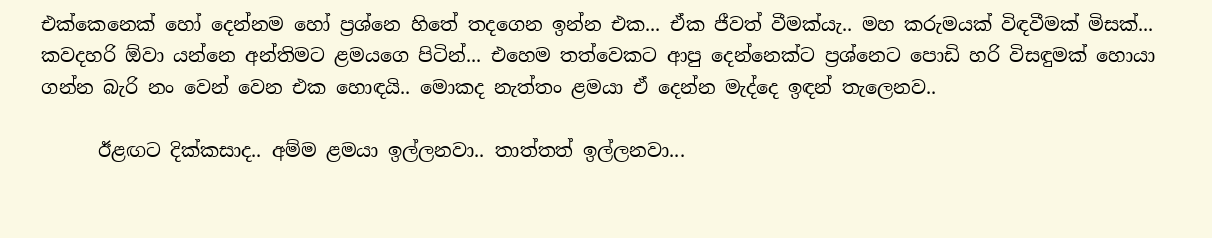එක්කෙනෙක් හෝ දෙන්නම හෝ ප්‍රශ්නෙ හිතේ තදගෙන ඉන්න එක... ඒක ජීවත් වීමක්යැ.. මහ කරුමයක් විඳවීමක් මිසක්... කවදහරි ඕවා යන්නෙ අන්තිමට ළමයගෙ පිටින්... එහෙම තත්වෙකට ආපු දෙන්නෙක්ට ප්‍රශ්නෙට පොඩි හරි විසඳුමක් හොයා ගන්න බැරි නං වෙන් වෙන එක හොඳයි.. මොකද නැත්තං ළමයා ඒ දෙන්න මැද්දෙ ඉඳන් තැලෙනව..

      ඊළඟට දික්කසාද.. අම්ම ළමයා ඉල්ලනවා.. තාත්තත් ඉල්ලනවා...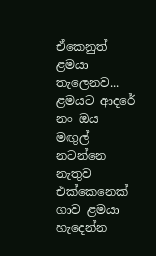ඒකෙනුත් ළමයා තැලෙනව... ළමයට ආදරේ නං ඔය මඟුල් නටන්නෙ නැතුව එක්කෙනෙක් ගාව ළමයා හැදෙන්න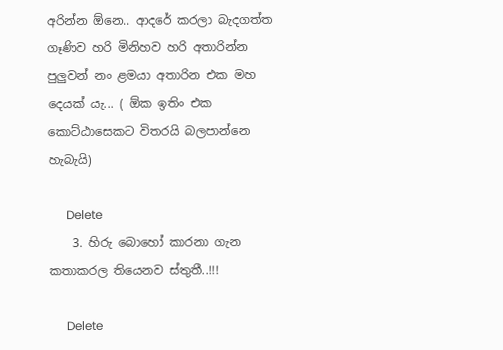අරින්න ඕනෙ.. ආදරේ කරලා බැදගත්ත ගෑණිව හරි මිනිහව හරි අතාරින්න පුලුවන් නං ළමයා අතාරින එක මහ දෙයක් යැ... ( ඕක ඉතිං එක කොට්ඨාසෙකට විතරයි බලපාන්නෙ හැබැයි)

      Delete
    3. හිරු බොහෝ කාරනා ගැන කතාකරල තියෙනව ස්තුතී..!!!

      Delete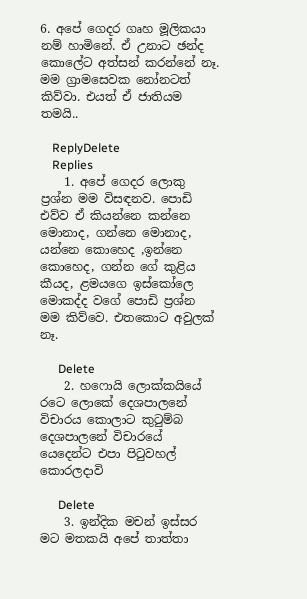6. අපේ ගෙදර ගෘහ මූලිකයා නම් හාමිනේ. ඒ උනාට ඡන්ද කොලේට අත්සන් කරන්නේ නෑ. මම ග්‍රාමසෙවක නෝනටත් කිව්වා. එයත් ඒ ජාතියම තමයි..

    ReplyDelete
    Replies
    1. අපේ ගෙදර ලොකු ප්‍රශ්න මම විසඳනව. පොඩි එව්ව ඒ කියන්නෙ කන්නෙ මොනාද, ගන්නෙ මොනාද, යන්නෙ කොහෙද ,ඉන්නෙ කොහෙද, ගන්න ගේ කුළිය කීයද, ළමයගෙ ඉස්කෝලෙ මොකද්ද වගේ පොඩි ප්‍රශ්න මම කිව්වෙ. එතකොට අවුලක් නෑ.

      Delete
    2. හෆොයි ලොක්කයියේ රටෙ ලොකේ දෙශපාලනේ විචාරය කොලාට කුටුම්බ දෙශපාලනේ විචාරයේ යෙදෙන්ට එපා පිටුවහල් කොරලදාවි

      Delete
    3. ඉන්දික මචන් ඉස්සර මට මතකයි අපේ තාත්තා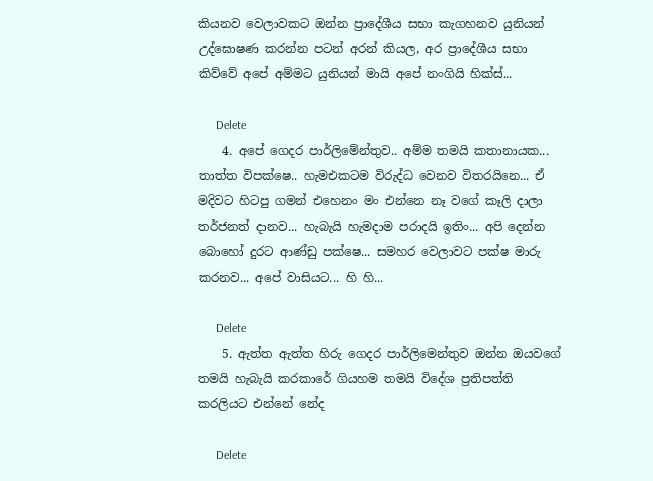කියනව වෙලාවකට ඔන්න ප්‍රාදේශීය සභා කැගහනව යුනියන් උද්ඝොෂණ කරන්න පටන් අරන් කියල, අර ප්‍රාදේශීය සභා කිව්වේ අපේ අම්මට යුනියන් මායි අපේ නංගියි හික්ස්...

      Delete
    4. අපේ ගෙදර පාර්ලිමේන්තුව.. අම්ම තමයි කතානායක... තාත්ත විපක්ෂෙ.. හැමඑකටම විරුද්ධ වෙනව විතරයිනෙ... ඒ මදිවට හිටපු ගමන් එහෙනං මං එන්නෙ නෑ වගේ කෑලි දාලා තර්ජනත් දානව... හැබැයි හැමදාම පරාදයි ඉතිං... අපි දෙන්න බොහෝ දුරට ආණ්ඩු පක්ෂෙ... සමහර වෙලාවට පක්ෂ මාරු කරනව... අපේ වාසියට... හි හි...

      Delete
    5. ඇත්ත ඇත්ත හිරු ගෙදර පාර්ලිමෙන්තුව ඔන්න ඔයවගේ තමයි හැබැයි කරකාරේ ගියහම තමයි විදේශ ප්‍රතිපත්ති කරලියට එන්නේ නේද

      Delete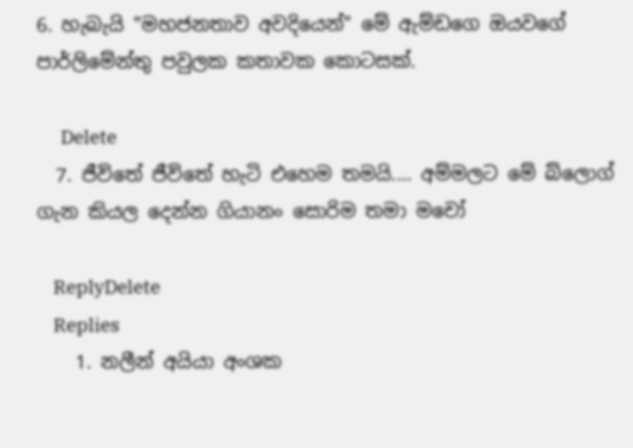6. හැබැයි "මහජනතාව අවදියෙන්" මේ ඇම්ඩගෙ ඔයවගේ පාර්ලිමේන්තු පවුලක කතාවක කොටසක්.

      Delete
  7. ජීවිතේ ජීවිතේ හැටි එහෙම තමයි.... අම්මලට මේ බ්ලොග් ගැන කියල දෙන්න ගියානං සොරිම තමා මචෝ

    ReplyDelete
    Replies
    1. නලීන් අයියා අංශක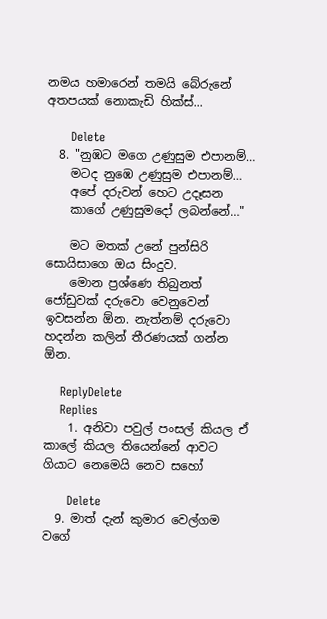නමය හමාරෙන් තමයි බේරුනේ අතපයක් නොකැඩි හික්ස්...

      Delete
  8. "නුඹට මගෙ උණුසුම එපානම්…
    මටද නුඹෙ උණුසුම එපානම්…
    අපේ දරුවන් හෙට උදෑසන
    කාගේ උණුසුමදෝ ලබන්නේ…"

    මට මතක් උනේ පුන්සිරි සොයිසාගෙ ඔය සිංදුව.
    මොන ප්‍රශ්ණෙ තිබුනත් ජෝඩුවක් දරුවො වෙනුවෙන් ඉවසන්න ඕන. නැත්නම් දරුවො හදන්න කලින් තීරණයක් ගන්න ඕන.

    ReplyDelete
    Replies
    1. අනිවා පවුල් පංසල් කියල ඒ කාලේ කියල තියෙන්නේ ආවට ගියාට නෙමෙයි නෙව සහෝ

      Delete
  9. මාත් දැන් කුමාර වෙල්ගම වගේ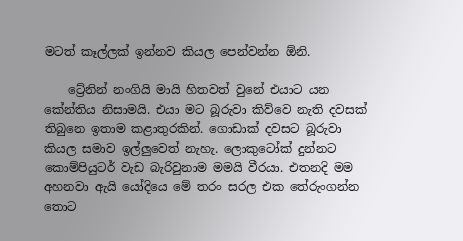මටත් කෑල්ලක් ඉන්නව කියල පෙන්වන්න ඕනි.

    ට්‍රේනින් නංගියි මායි හිතවත් වුනේ එයාට යන කේන්තිය නිසාමයි. එයා මට බූරුවා කිව්වෙ නැති දවසක් තිබුනෙ ඉතාම කළාතුරකින්. ගොඩාක් දවසට බූරුවා කියල සමාව ඉල්ලුවෙත් නැහැ. ලොකුටෝක් දුන්නට කොම්පියුටර් වැඩ බැරිවුනාම මමයි වීරයා. එතනදි මම අහනවා ඇයි යෝදියෙ මේ තරං සරල එක තේරුංගන්න තොට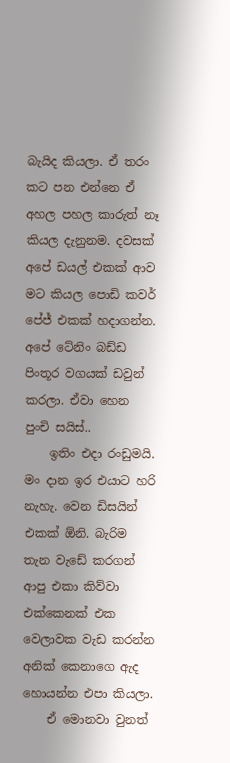බැයිද කියලා. ඒ තරං කට පන එන්නෙ ඒ අහල පහල කාරුත් නෑ කියල දැනුනම. දවසක් අපේ ඩයල් එකක් ආව මට කියල පොඩි කවර් පේජ් එකක් හදාගන්න. අපේ ටේනිං බඩ්ඩ පිංතූර වගයක් ඩවුන් කරලා. ඒවා හෙන පුංචි සයිස්..
    ඉතිං එදා රංඩුමයි. මං දාන ඉර එයාට හරි නැහැ. වෙන ඩිසයින් එකක් ඕනි. බැරිම තැන වැඩේ කරගන් ආපු එකා කිව්වා එක්කෙනක් එක වෙලාවක වැඩ කරන්න අනික් කෙනාගෙ ඇද හොයන්න එපා කියලා.
    ඒ මොනවා වුනත්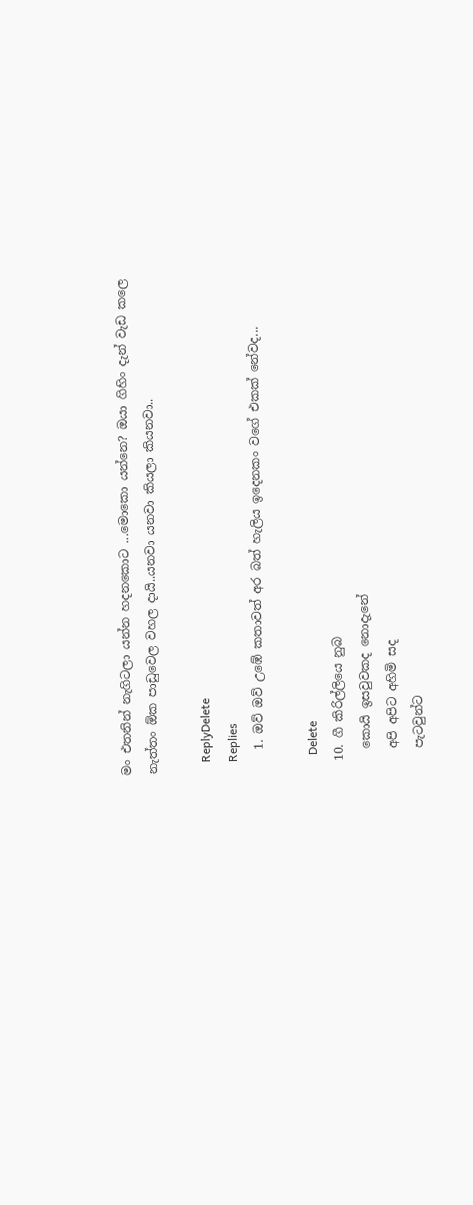මං එතනින් නැගිටලා යන්න හදනකොට ...මොකො යන්නෙ? ඔයා ගිහිං දැන් වැඩ කලෙ නැත්තං ඕක පාඩුවෙල වහල දායි..යනවා යනවා කියලා කියනවා..

    ReplyDelete
    Replies
    1. ඔව් ඔව් උඹේ කතාවත් අර බත් හැලිය ඉදෙනකං වගේ එකක් නේවද...

      Delete
  10. ගී කිරිල්ලියෙ නුබ
    කොයි ඉසවුවකද නොදැනේ
    අපි අපිට අහිමි සද
    පැටවුන්ට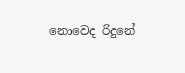නොවෙද රිදුනේ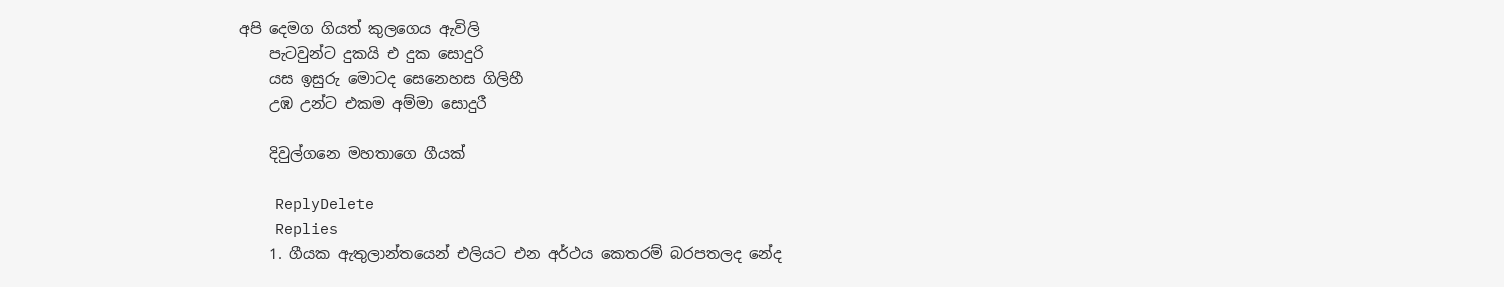අපි දෙමග ගියත් කුලගෙය ඇවිලි
    පැටවුන්ට දුකයි එ දුක සොදුරි
    යස ඉසුරු මොටද සෙනෙහස ගිලිහී
    උඹ උන්ට එකම අම්මා සොදුරී

    දිවුල්ගනෙ මහතාගෙ ගීයක්

    ReplyDelete
    Replies
    1. ගීයක ඇතුලාන්තයෙන් එලියට එන අර්ථය කෙතරම් බරපතලද නේද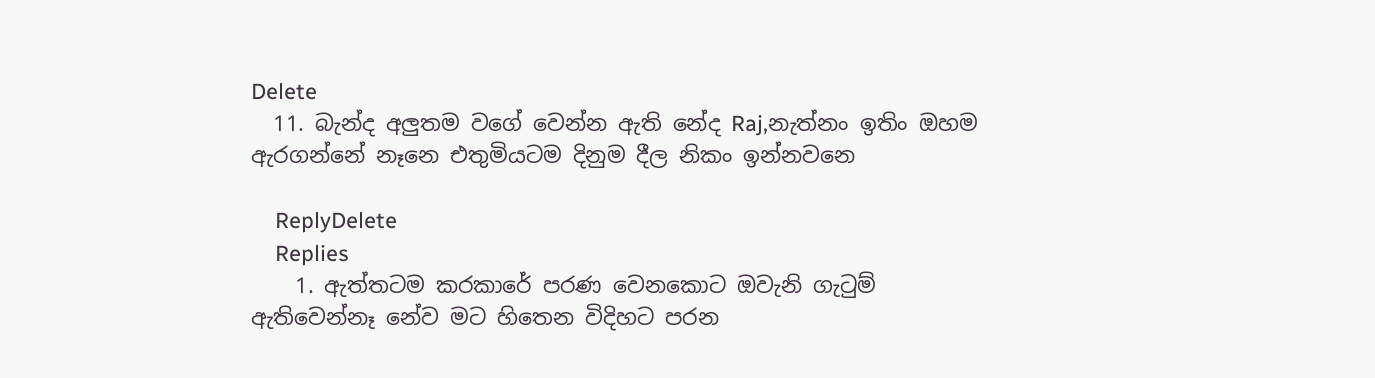Delete
  11. බැන්ද අලුතම වගේ වෙන්න ඇති නේද Raj,නැත්නං ඉතිං ඔහම ඇරගන්නේ නෑනෙ එතුමියටම දිනුම දීල නිකං ඉන්නවනෙ

    ReplyDelete
    Replies
    1. ඇත්තටම කරකාරේ පරණ වෙනකොට ඔවැනි ගැටුම් ඇතිවෙන්නෑ නේව මට හිතෙන විදිහට පරන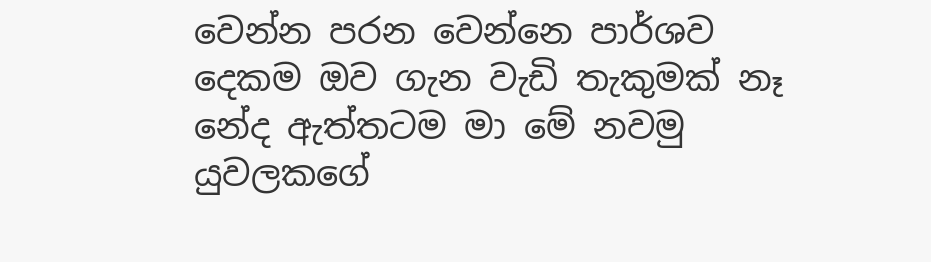වෙන්න පරන වෙන්නෙ පාර්ශව දෙකම ඔව ගැන වැඩි තැකුමක් නෑ නේද ඇත්තටම මා මේ නවමු යුවලකගේ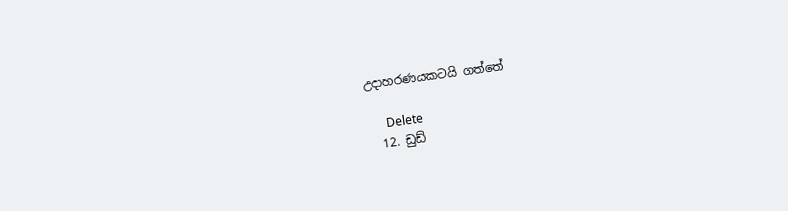උදාහරණයකටයි ගත්තේ

      Delete
  12. ඩුඩ්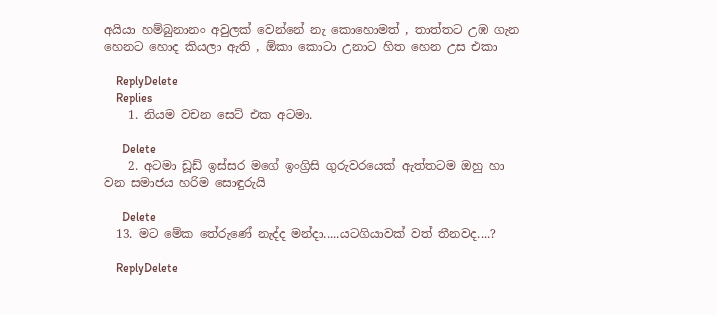අයියා හම්බුනානං අවුලක් වෙන්නේ නැ කොහොමත් , තාත්තට උඹ ගැන හෙනට හොද කියලා ඇති , ඕකා කොටා උනාට හිත හෙන උස එකා

    ReplyDelete
    Replies
    1. නියම වචන සෙට් එක අටමා.

      Delete
    2. අටමා ඩූඩ් ඉස්සර මගේ ඉංග්‍රිසි ගුරුවරයෙක් ඇත්තටම ඔහු හා වන සමාජය හරිම සොඳුරුයි

      Delete
  13. මට මේක තේරුණේ නැද්ද මන්දා.....යටගියාවක් වත් තීනවද....?

    ReplyDelete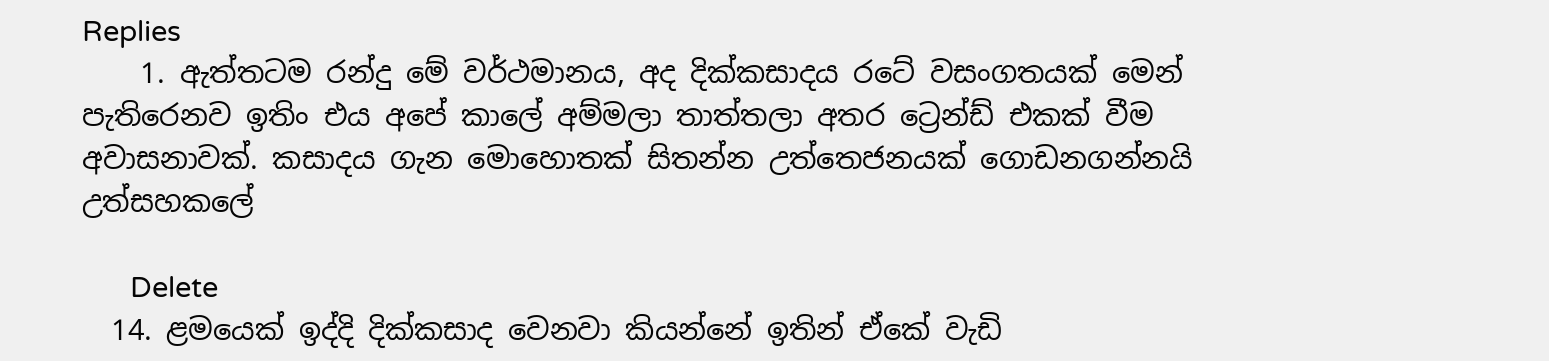Replies
    1. ඇත්තටම රන්දු මේ වර්ථමානය, අද දික්කසාදය රටේ වසංගතයක් මෙන් පැතිරෙනව ඉතිං එය අපේ කාලේ අම්මලා තාත්තලා අතර ට්‍රෙන්ඩ් එකක් වීම අවාසනාවක්. කසාදය ගැන මොහොතක් සිතන්න උත්තෙජනයක් ගොඩනගන්නයි උත්සහකලේ

      Delete
  14. ළමයෙක් ඉද්දි දික්කසාද වෙනවා කියන්නේ ඉතින් ඒකේ වැඩි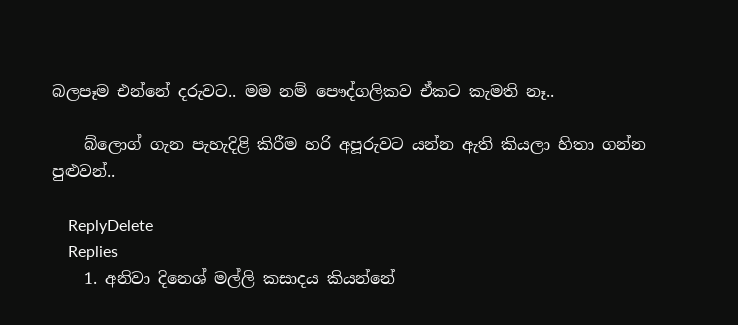බලපෑම එන්නේ දරුවට.. මම නම් පෞද්ගලිකව ඒකට කැමති නෑ..

    බ්ලොග් ගැන පැහැදිළි කිරීම හරි අපූරුවට යන්න ඇති කියලා හිතා ගන්න පුළුවන්..

    ReplyDelete
    Replies
    1. අනිවා දිනෙශ් මල්ලි කසාදය කියන්නේ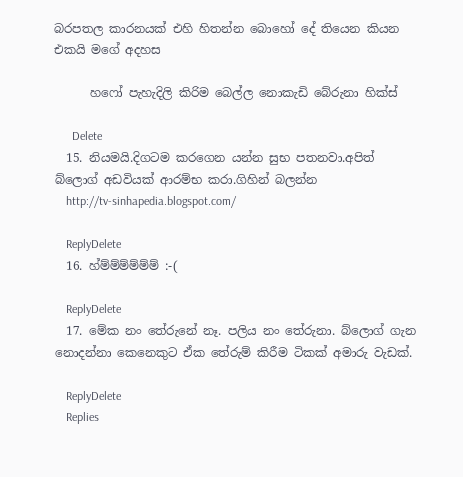බරපතල කාරනයක් එහි හිතන්න බොහෝ දේ තියෙන කියන එකයි මගේ අදහස

      හෆෝ පැහැදිලි කිරිම බෙල්ල නොකැඩි බේරුනා හික්ස්

      Delete
  15. නියමයි.දිගටම කරගෙන යන්න සුභ පතනවා.අපිත් බ්ලොග් අඩවියක් ආරම්භ කරා.ගිහින් බලන්න
    http://tv-sinhapedia.blogspot.com/

    ReplyDelete
  16. හ්ම්ම්ම්ම්ම්ම් :-(

    ReplyDelete
  17. මේක නං තේරුනේ නෑ. පලිය නං තේරුනා. බ්ලොග් ගැන නොදන්නා කෙනෙකුට ඒක තේරුම් කිරීම ටිකක් අමාරු වැඩක්.

    ReplyDelete
    Replies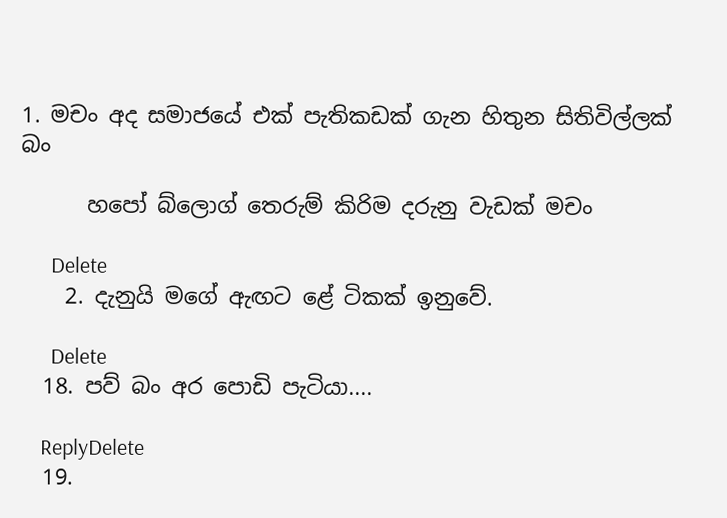1. මචං අද සමාජයේ එක් පැතිකඩක් ගැන හිතුන සිතිවිල්ලක් බං

      හපෝ බ්ලොග් තෙරුම් කිරිම දරුනු වැඩක් මචං

      Delete
    2. දැනුයි මගේ ඇඟට ළේ ටිකක් ඉනුවේ.

      Delete
  18. පව් බං අර පොඩි පැටියා....

    ReplyDelete
  19.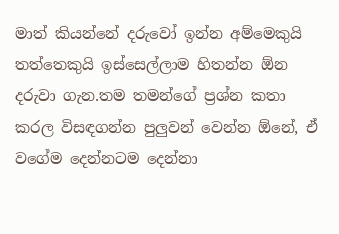මාත් කියන්නේ දරුවෝ ඉන්න අම්මෙකුයි තත්තෙකුයි ඉස්සෙල්ලාම හිතන්න ඕන දරුවා ගැන.තම තමන්ගේ ප්‍රශ්න කතා කරල විසඳගන්න පුලුවන් වෙන්න ඕනේ, ඒ වගේම දෙන්නටම දෙන්නා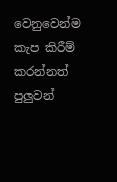වෙනුවෙන්ම කැප කිරීම් කරන්නත් පුලුවන්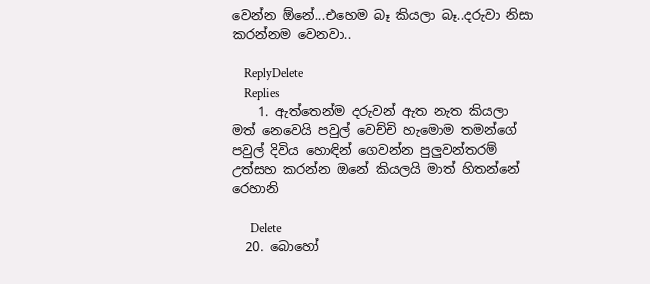වෙන්න ඕනේ...එහෙම බෑ කියලා බෑ..දරුවා නිසා කරන්නම වෙනවා..

    ReplyDelete
    Replies
    1. ඇත්තෙන්ම දරුවන් ඇත නැත කියලා මත් නෙවෙයි පවුල් වෙච්චි හැමොම තමන්ගේ පවුල් දිවිය හොඳින් ගෙවන්න පුලුවන්තරම් උත්සහ කරන්න ඔනේ කියලයි මාත් හිතන්නේ රෙහානි

      Delete
  20. බොහෝ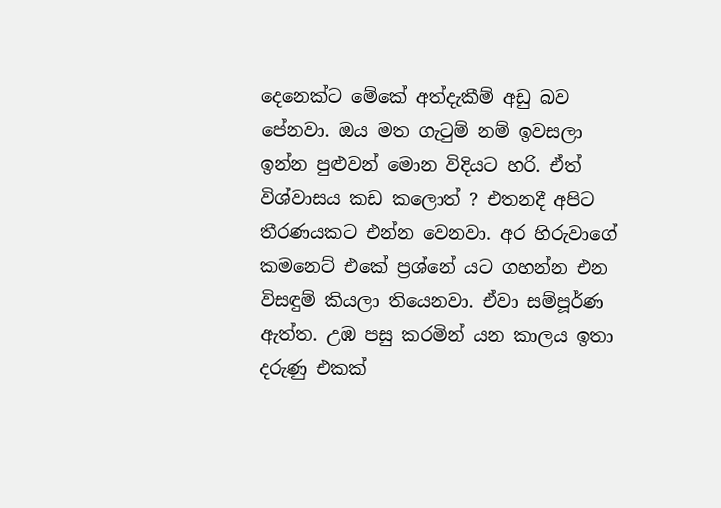දෙනෙක්ට මේකේ අත්දැකීම් අඩු බව පේනවා. ඔය මත ගැටුම් නම් ඉවසලා ඉන්න පුළුවන් මොන විදියට හරි. ඒත් විශ්වාසය කඩ කලොත් ? එතනදී අපිට තීරණයකට එන්න වෙනවා. අර හිරුවාගේ කමනෙට් එකේ ප්‍රශ්නේ යට ගහන්න එන විසඳුම් කියලා තියෙනවා. ඒවා සම්පූර්ණ ඇත්ත. උඹ පසු කරමින් යන කාලය ඉතා දරුණු එකක්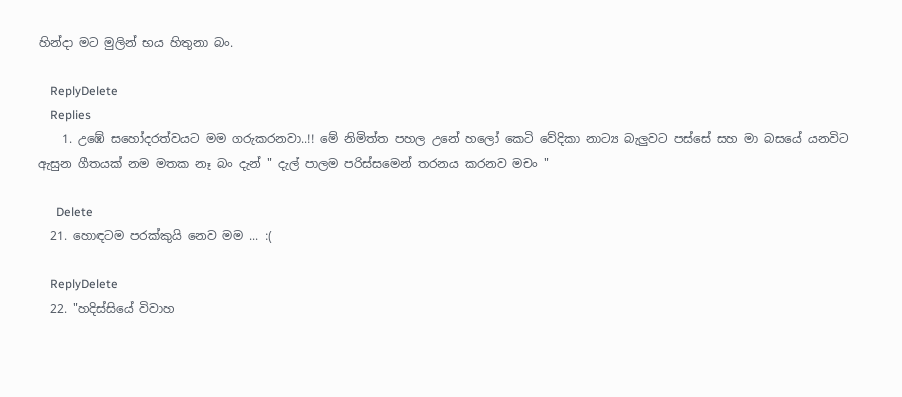හින්දා මට මුලින් භය හිතුනා බං.

    ReplyDelete
    Replies
    1. උඹේ සහෝදරත්වයට මම ගරුකරනවා..!! මේ නිමිත්ත පහල උනේ හලෝ කෙටි වේදිකා නාට්‍ය බැලුවට පස්සේ සහ මා බසයේ යනවිට ඇසුන ගීතයක් නම මතක නෑ බං දැන් " දැල් පාලම පරිස්සමෙන් තරනය කරනව මචං "

      Delete
  21. හොඳටම පරක්කුයි නෙව මම ... :(

    ReplyDelete
  22. "හදිස්සියේ විවාහ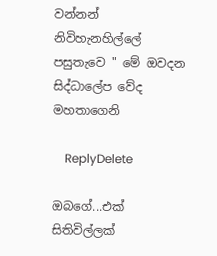වන්නන් නිවිහැනහිල්ලේ පසුතැවෙ " මේ ඔවදන සිද්ධාලේප වේද මහතාගෙනි

    ReplyDelete

ඔබගේ...එක් සිතිවිල්ලක්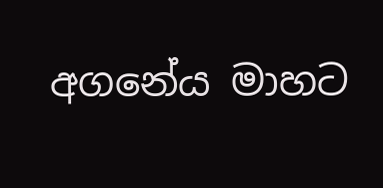අගනේය මාහට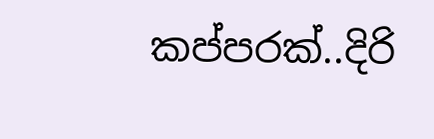කප්පරක්..දිරි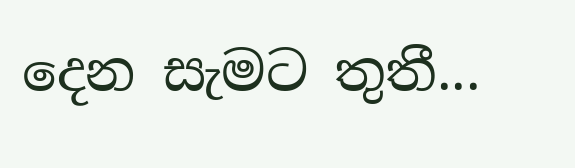දෙන සැමට තුතී...